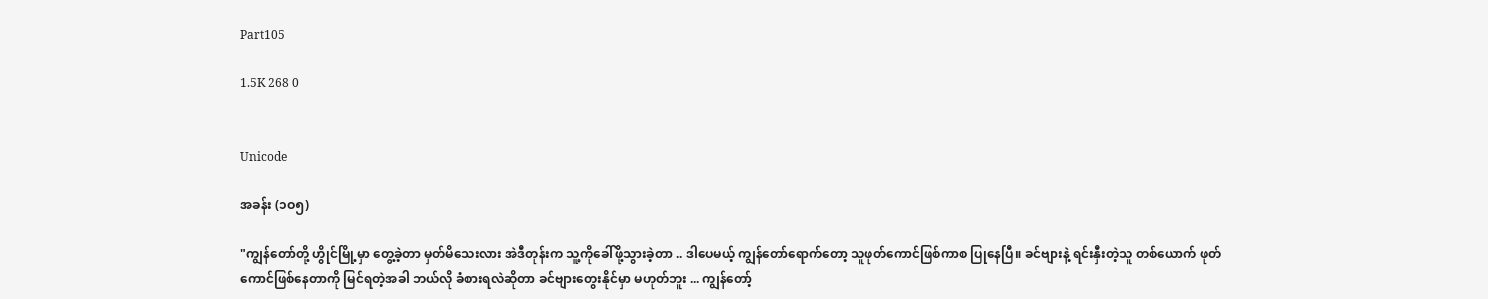Part105

1.5K 268 0


Unicode

အခန်း (၁ဝ၅)

"ကျွန်တော်တို့ ဟွိုင်မြို့မှာ တွေ့ခဲ့တာ မှတ်မိသေးလား အဲဒီတုန်းက သူ့ကိုခေါ်ဖို့သွားခဲ့တာ .. ဒါပေမယ့် ကျွန်တော်ရောက်တော့ သူဖုတ်ကောင်ဖြစ်ကာစ ပြုနေပြီ။ ခင်ဗျားနဲ့ ရင်းနှီးတဲ့သူ တစ်ယောက် ဖုတ်ကောင်ဖြစ်နေတာကို မြင်ရတဲ့အခါ ဘယ်လို ခံစားရလဲဆိုတာ ခင်ဗျားတွေးနိုင်မှာ မဟုတ်ဘူး ... ကျွန်တော့်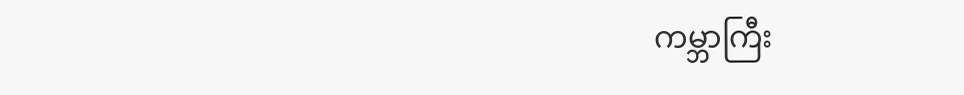ကမ္ဘာကြီး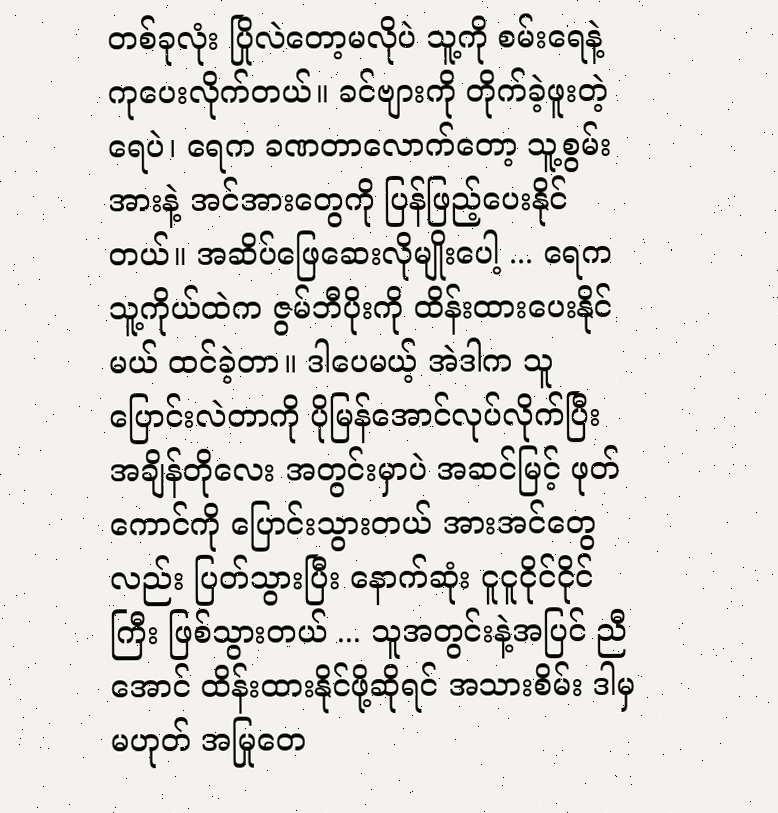တစ်ခုလုံး ပြိုလဲတော့မလိုပဲ သူ့ကို စမ်းရေနဲ့ ကုပေးလိုက်တယ်။ ခင်ဗျားကို တိုက်ခဲ့ဖူးတဲ့ရေပဲ၊ ရေက ခဏတာလောက်တော့ သူ့စွမ်းအားနဲ့ အင်အားတွေကို ပြန်ဖြည့်ပေးနိုင်တယ်။ အဆိပ်ဖြေဆေးလိုမျိုးပေါ့ ... ရေက သူ့ကိုယ်ထဲက ဇွမ်ဘီပိုးကို ထိန်းထားပေးနိုင်မယ် ထင်ခဲ့တာ။ ဒါပေမယ့် အဲဒါက သူပြောင်းလဲတာကို ပိုမြန်အောင်လုပ်လိုက်ပြီး အချိန်တိုလေး အတွင်းမှာပဲ အဆင်မြင့် ဖုတ်ကောင်ကို ပြောင်းသွားတယ် အားအင်တွေလည်း ပြတ်သွားပြီး နောက်ဆုံး ငူငူငိုင်ငိုင်ကြီး ဖြစ်သွားတယ် ... သူအတွင်းနဲ့အပြင် ညီအောင် ထိန်းထားနိုင်ဖို့ဆိုရင် အသားစိမ်း ဒါမှမဟုတ် အမြုတေ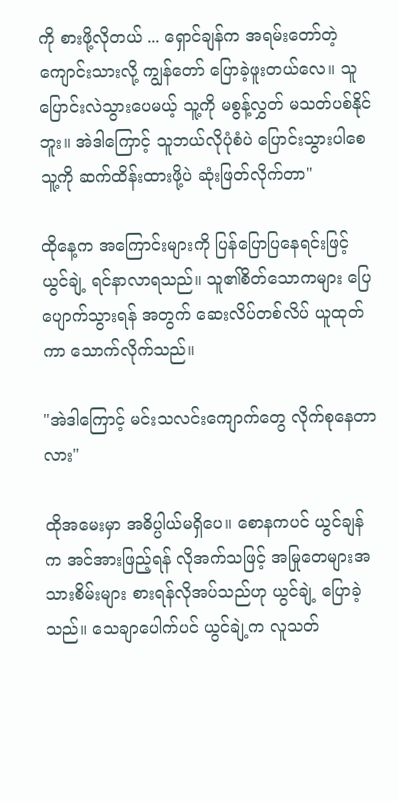ကို စားဖို့လိုတယ် ... ရှောင်ချန်က အရမ်းတော်တဲ့ ကျောင်းသားလို့ ကျွန်တော် ပြောခဲ့ဖူးတယ်လေ။ သူပြောင်းလဲသွားပေမယ့် သူ့ကို မစွန့်လွှတ် မသတ်ပစ်နိုင်ဘူး။ အဲဒါကြောင့် သူဘယ်လိုပုံစံပဲ ပြောင်းသွားပါစေ သူ့ကို ဆက်ထိန်းထားဖို့ပဲ ဆုံးဖြတ်လိုက်တာ"

ထိုနေ့က အကြောင်းများကို ပြန်ပြောပြနေရင်းဖြင့် ယွင်ချဲ့ ရင်နာလာရသည်။ သူ၏စိတ်သောကများ ပြေပျောက်သွားရန် အတွက် ဆေးလိပ်တစ်လိပ် ယူထုတ်ကာ သောက်လိုက်သည်။

"အဲဒါကြောင့် မင်းသလင်းကျောက်တွေ လိုက်စုနေတာလား"

ထိုအမေးမှာ အဓိပ္ပါယ်မရှိပေ။ စောနကပင် ယွင်ချန်က အင်အားဖြည့်ရန် လိုအက်သဖြင့် အမြုတေများအသားစိမ်းများ စားရန်လိုအပ်သည်ဟု ယွင်ချဲ့ ပြောခဲ့သည်။ သေချာပေါက်ပင် ယွင်ချဲ့က လူသတ်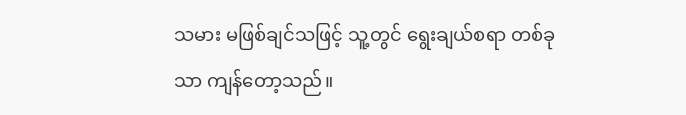သမား မဖြစ်ချင်သဖြင့် သူ့တွင် ရွေးချယ်စရာ တစ်ခုသာ ကျန်တော့သည်။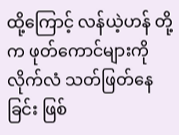ထို့ကြောင့် လန်ယဲ့ဟန် တို့က ဖုတ်ကောင်များကို လိုက်လံ သတ်ဖြတ်နေခြင်း ဖြစ်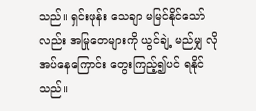သည်။ ရှင်းဖုန်း သေချာ မမြင်နိုင်သော်လည်း အမြုတေများကို ယွင်ချဲ့ မည်မျှ လိုအပ်နေကြောင်း တွေးကြည့်၍ပင် ရနိုင်သည်။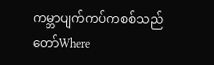ကမ္ဘာပျက်ကပ်ကစစ်သည်တော်Where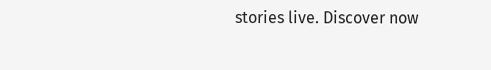stories live. Discover now